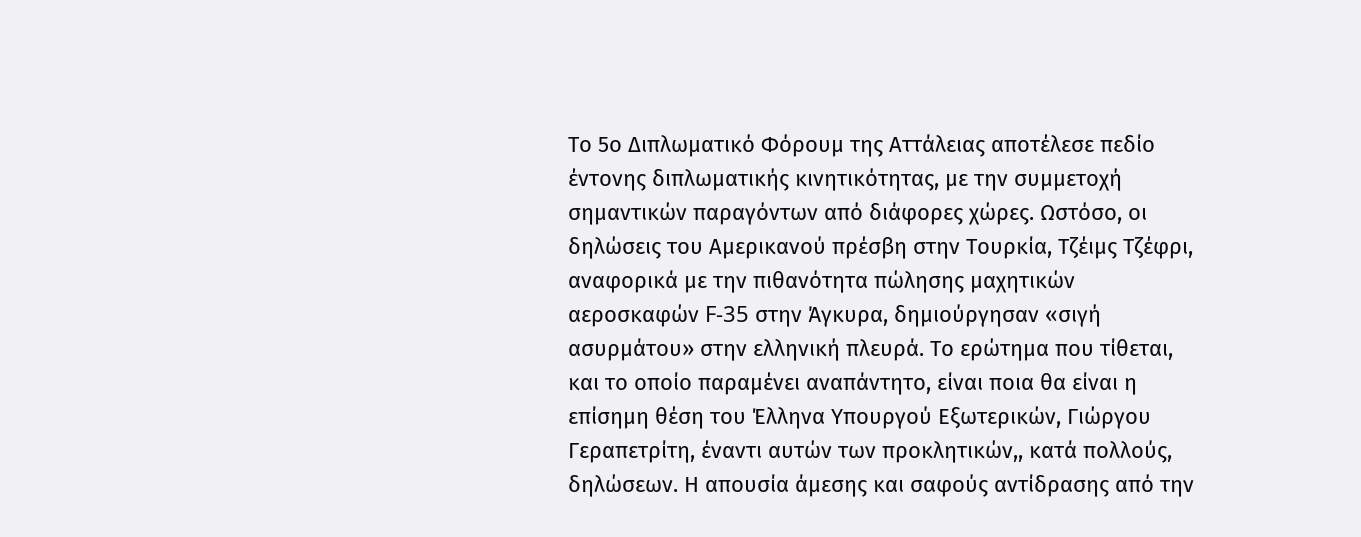Το 5ο Διπλωματικό Φόρουμ της Αττάλειας αποτέλεσε πεδίο έντονης διπλωματικής κινητικότητας, με την συμμετοχή σημαντικών παραγόντων από διάφορες χώρες. Ωστόσο, οι δηλώσεις του Αμερικανού πρέσβη στην Τουρκία, Τζέιμς Τζέφρι, αναφορικά με την πιθανότητα πώλησης μαχητικών αεροσκαφών F-35 στην Άγκυρα, δημιούργησαν «σιγή ασυρμάτου» στην ελληνική πλευρά. Το ερώτημα που τίθεται, και το οποίο παραμένει αναπάντητο, είναι ποια θα είναι η επίσημη θέση του Έλληνα Υπουργού Εξωτερικών, Γιώργου Γεραπετρίτη, έναντι αυτών των προκλητικών,, κατά πολλούς, δηλώσεων. Η απουσία άμεσης και σαφούς αντίδρασης από την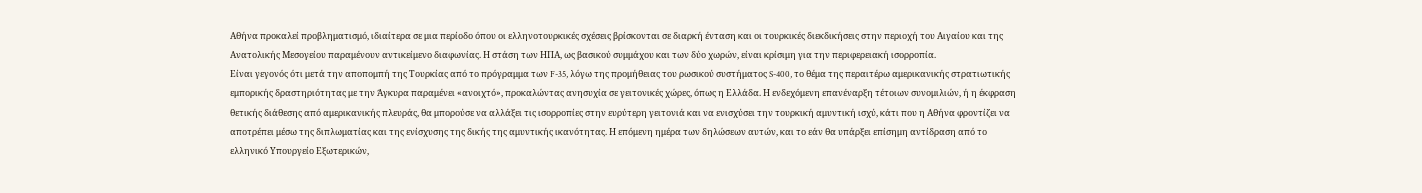Αθήνα προκαλεί προβληματισμό, ιδιαίτερα σε μια περίοδο όπου οι ελληνοτουρκικές σχέσεις βρίσκονται σε διαρκή ένταση και οι τουρκικές διεκδικήσεις στην περιοχή του Αιγαίου και της Ανατολικής Μεσογείου παραμένουν αντικείμενο διαφωνίας. Η στάση των ΗΠΑ, ως βασικού συμμάχου και των δύο χωρών, είναι κρίσιμη για την περιφερειακή ισορροπία.
Είναι γεγονός ότι μετά την αποπομπή της Τουρκίας από το πρόγραμμα των F-35, λόγω της προμήθειας του ρωσικού συστήματος S-400, το θέμα της περαιτέρω αμερικανικής στρατιωτικής εμπορικής δραστηριότητας με την Άγκυρα παραμένει «ανοιχτό», προκαλώντας ανησυχία σε γειτονικές χώρες, όπως η Ελλάδα. Η ενδεχόμενη επανέναρξη τέτοιων συνομιλιών, ή η έκφραση θετικής διάθεσης από αμερικανικής πλευράς, θα μπορούσε να αλλάξει τις ισορροπίες στην ευρύτερη γειτονιά και να ενισχύσει την τουρκική αμυντική ισχύ, κάτι που η Αθήνα φροντίζει να αποτρέπει μέσω της διπλωματίας και της ενίσχυσης της δικής της αμυντικής ικανότητας. Η επόμενη ημέρα των δηλώσεων αυτών, και το εάν θα υπάρξει επίσημη αντίδραση από το ελληνικό Υπουργείο Εξωτερικών,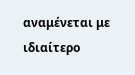αναμένεται με ιδιαίτερο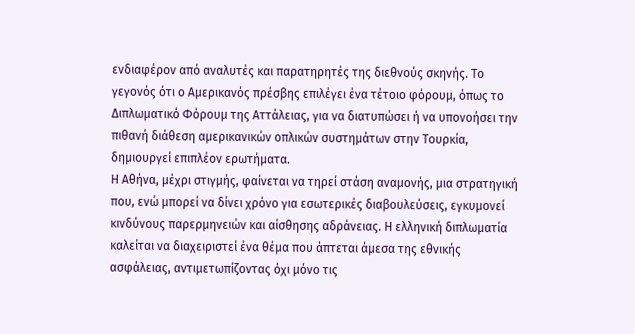ενδιαφέρον από αναλυτές και παρατηρητές της διεθνούς σκηνής. Το γεγονός ότι ο Αμερικανός πρέσβης επιλέγει ένα τέτοιο φόρουμ, όπως το Διπλωματικό Φόρουμ της Αττάλειας, για να διατυπώσει ή να υπονοήσει την πιθανή διάθεση αμερικανικών οπλικών συστημάτων στην Τουρκία, δημιουργεί επιπλέον ερωτήματα.
Η Αθήνα, μέχρι στιγμής, φαίνεται να τηρεί στάση αναμονής, μια στρατηγική που, ενώ μπορεί να δίνει χρόνο για εσωτερικές διαβουλεύσεις, εγκυμονεί κινδύνους παρερμηνειών και αίσθησης αδράνειας. Η ελληνική διπλωματία καλείται να διαχειριστεί ένα θέμα που άπτεται άμεσα της εθνικής ασφάλειας, αντιμετωπίζοντας όχι μόνο τις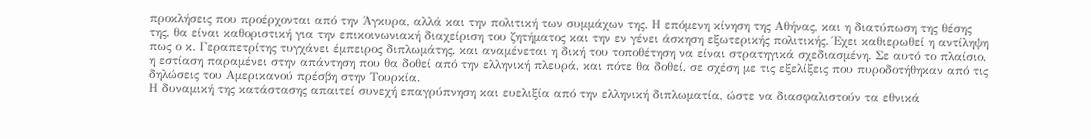προκλήσεις που προέρχονται από την Άγκυρα, αλλά και την πολιτική των συμμάχων της. Η επόμενη κίνηση της Αθήνας, και η διατύπωση της θέσης της, θα είναι καθοριστική για την επικοινωνιακή διαχείριση του ζητήματος και την εν γένει άσκηση εξωτερικής πολιτικής. Έχει καθιερωθεί η αντίληψη πως ο κ. Γεραπετρίτης τυγχάνει έμπειρος διπλωμάτης, και αναμένεται η δική του τοποθέτηση να είναι στρατηγικά σχεδιασμένη. Σε αυτό το πλαίσιο, η εστίαση παραμένει στην απάντηση που θα δοθεί από την ελληνική πλευρά, και πότε θα δοθεί, σε σχέση με τις εξελίξεις που πυροδοτήθηκαν από τις δηλώσεις του Αμερικανού πρέσβη στην Τουρκία.
Η δυναμική της κατάστασης απαιτεί συνεχή επαγρύπνηση και ευελιξία από την ελληνική διπλωματία, ώστε να διασφαλιστούν τα εθνικά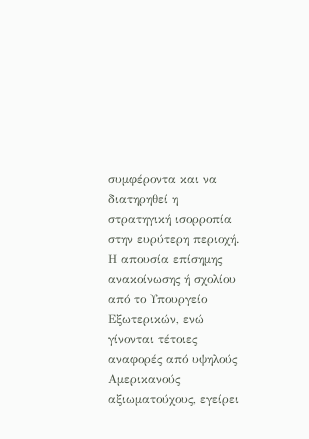συμφέροντα και να διατηρηθεί η στρατηγική ισορροπία στην ευρύτερη περιοχή. Η απουσία επίσημης ανακοίνωσης ή σχολίου από το Υπουργείο Εξωτερικών, ενώ γίνονται τέτοιες αναφορές από υψηλούς Αμερικανούς αξιωματούχους, εγείρει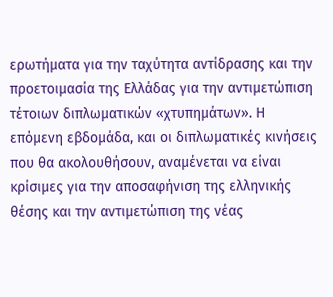ερωτήματα για την ταχύτητα αντίδρασης και την προετοιμασία της Ελλάδας για την αντιμετώπιση τέτοιων διπλωματικών «χτυπημάτων». Η επόμενη εβδομάδα, και οι διπλωματικές κινήσεις που θα ακολουθήσουν, αναμένεται να είναι κρίσιμες για την αποσαφήνιση της ελληνικής θέσης και την αντιμετώπιση της νέας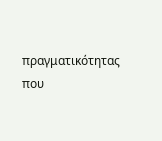πραγματικότητας που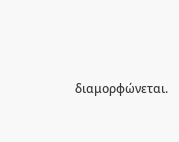διαμορφώνεται.